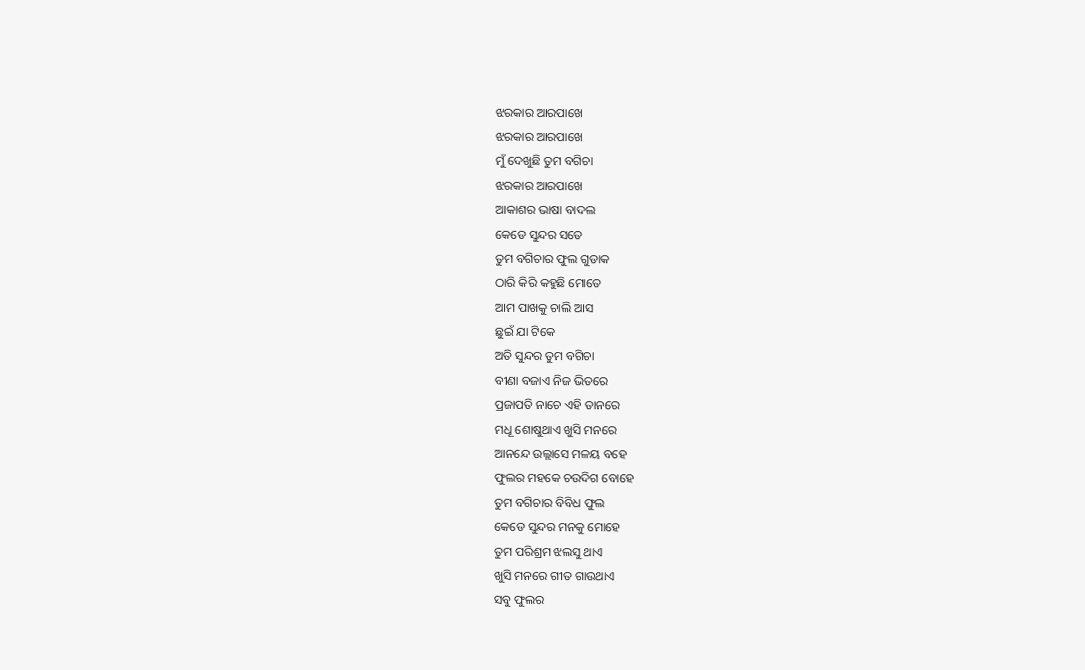ଝରକାର ଆରପାଖେ
ଝରକାର ଆରପାଖେ
ମୁଁ ଦେଖୁଛି ତୁମ ବଗିଚା
ଝରକାର ଆରପାଖେ
ଆକାଶର ଭାଷା ବାଦଲ
କେଡେ ସୁନ୍ଦର ସତେ
ତୁମ ବଗିଚାର ଫୁଲ ଗୁଡାକ
ଠାରି କିରି କହୁଛି ମୋତେ
ଆମ ପାଖକୁ ଚାଲି ଆସ
ଛୁଇଁ ଯା ଟିକେ
ଅତି ସୁନ୍ଦର ତୁମ ବଗିଚା
ବୀଣା ବଜାଏ ନିଜ ଭିତରେ
ପ୍ରଜାପତି ନାଚେ ଏହି ତାନରେ
ମଧୂ ଶୋଷୁଥାଏ ଖୁସି ମନରେ
ଆନନ୍ଦେ ଉଲ୍ଲାସେ ମଳୟ ବହେ
ଫୁଲର ମହକେ ଚଉଦିଗ ବୋହେ
ତୁମ ବଗିଚାର ବିବିଧ ଫୁଲ
କେଡେ ସୁନ୍ଦର ମନକୁ ମୋହେ
ତୁମ ପରିଶ୍ରମ ଝଲସୁ ଥାଏ
ଖୁସି ମନରେ ଗୀତ ଗାଉଥାଏ
ସବୁ ଫୁଲର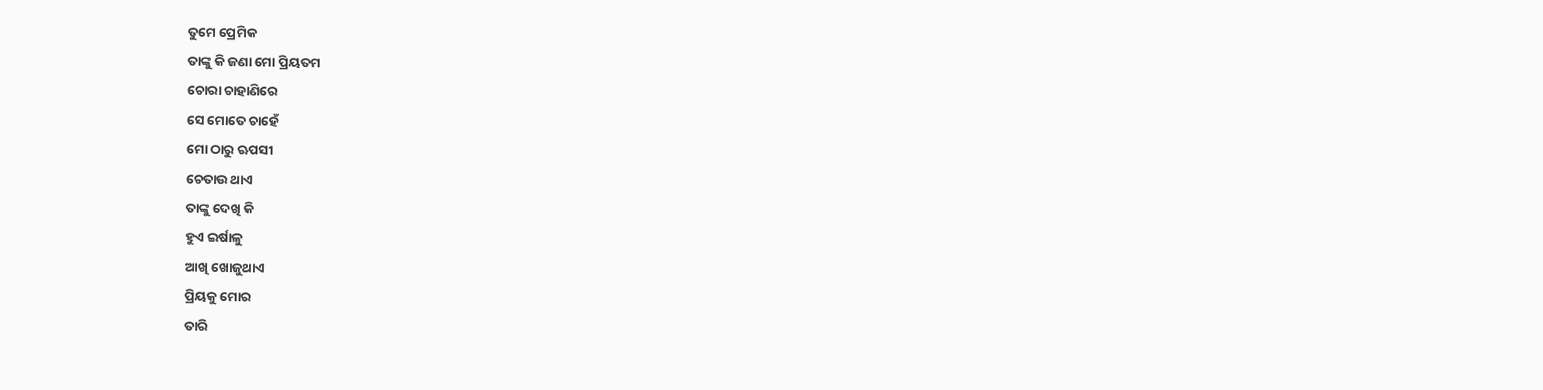ତୁମେ ପ୍ରେମିକ
ତାଙ୍କୁ କି ଜଣା ମୋ ପ୍ରିୟତମ
ଚୋରା ଚାହାଣିରେ
ସେ ମୋତେ ଚାହେଁ
ମୋ ଠାରୁ ଋପସୀ
ଚେତାଉ ଥାଏ
ତାଙ୍କୁ ଦେଖି କି
ହୁଏ ଇର୍ଷାଳୁ
ଆଖି ଖୋଜୁଥାଏ
ପ୍ରିୟକୁ ମୋର
ତାରି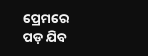ପ୍ରେମରେ
ପଡ଼ ଯିବ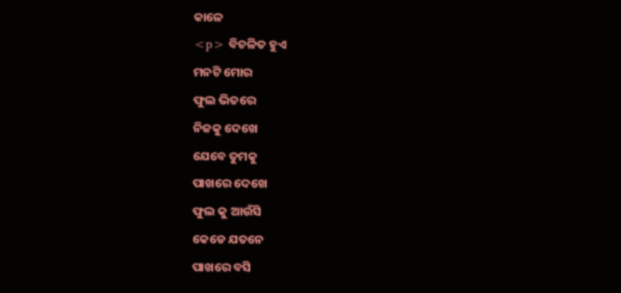କାଳେ
<p> ବିଚଳିତ ହୁଏ
ମନଟି ମୋର
ଫୁଲ ଭିତରେ
ନିଜକୁ ଦେଖେ
ଯେବେ ତୁମକୁ
ପାଖରେ ଦେଖେ
ଫୁଲ କୁ ଆଉଁସି
କେଡେ ଯତନେ
ପାଖରେ ବସି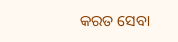କରତ ସେବା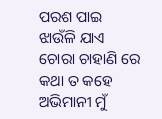ପରଶ ପାଇ
ଝାଉଁଳି ଯାଏ
ଚୋରା ଚାହାଣି ରେ
କଥା ତ କହେ
ଅଭିମାନୀ ମୁଁ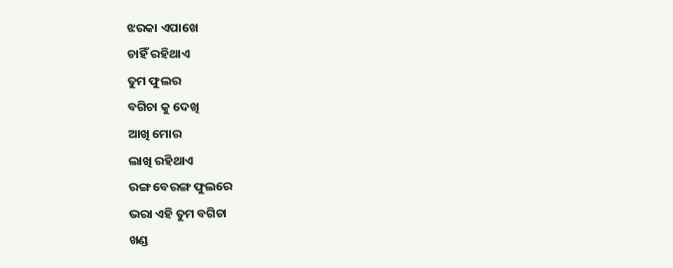ଝରକା ଏପାଖେ
ଚାହିଁ ରହିଥାଏ
ତୁମ ଫୁଲର
ବଗିଚା କୁ ଦେଖି
ଆଖି ମୋର
ଲାଖି ରହିଥାଏ
ରଙ୍ଗ ବେରଙ୍ଗ ଫୁଲରେ
ଭରା ଏହି ତୁମ ବଗିଚା
ଖଣ୍ଡ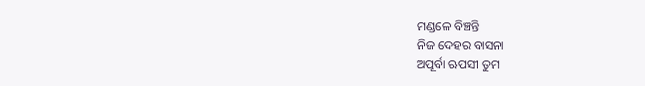ମଣ୍ଡଳେ ବିଞ୍ଚନ୍ତି
ନିଜ ଦେହର ବାସନା
ଅପୂର୍ବା ଋପସୀ ତୁମ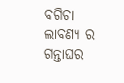ବଗିଚା
ଲାବଣ୍ୟ ର ଗନ୍ତାଘର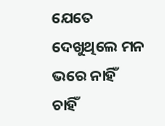ଯେତେ ଦେଖୁଥିଲେ ମନ ଭରେ ନାହିଁ
ଚାହିଁ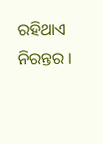ରହିଥାଏ ନିରନ୍ତର ।